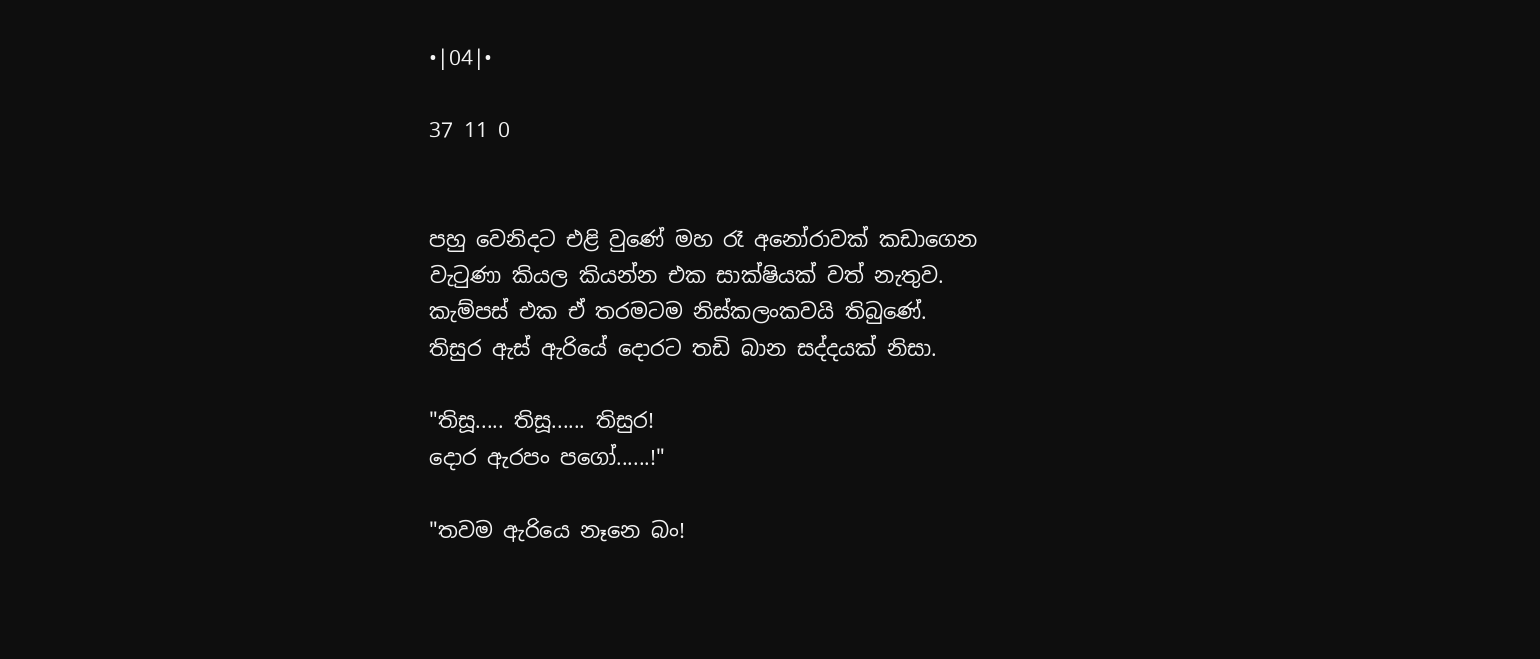•|04|•

37 11 0


පහු වෙනිදට එළි වුණේ මහ රෑ අනෝරාවක් කඩාගෙන වැටුණා කියල කියන්න එක සාක්ෂියක් වත් නැතුව.
කැම්පස් එක ඒ තරමටම නිස්කලංකවයි තිබුණේ.
තිසුර ඇස් ඇරියේ දොරට තඩි බාන සද්දයක් නිසා.

"තිසූ..... තිසූ...... තිසුර!
දොර ඇරපං පගෝ......!"

"තවම ඇරියෙ නෑනෙ බං!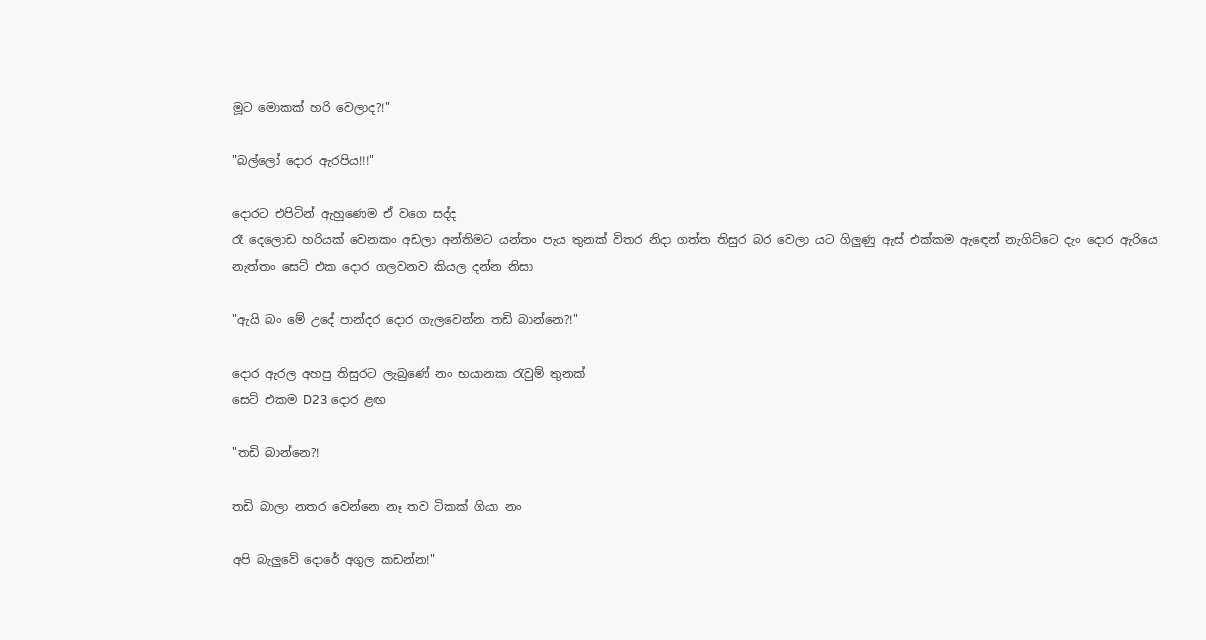මූට මොකක් හරි වෙලාද?!"

"බල්ලෝ දොර ඇරපිය!!!"

දොරට එපිටින් ඇහුණෙම ඒ වගෙ සද්ද
රෑ දෙලොඩ හරියක් වෙනකං අඩලා අන්තිමට යන්තං පැය තුනක් විතර නිදා ගත්ත තිසුර බර වෙලා යට ගිලුණු ඇස් එක්කම ඇඳෙන් නැගිට්ටෙ දැං දොර ඇරියෙ නැත්තං සෙට් එක දොර ගලවනව කියල දන්න නිසා

"ඇයි බං මේ උදේ පාන්දර දොර ගැලවෙන්න තඩි බාන්නෙ?!"

දොර ඇරල අහපු තිසුරට ලැබුණේ නං භයානක රැවුම් තුනක්
සෙට් එකම D23 දොර ළඟ

"තඩි බාන්නෙ?!

තඩි බාලා නතර වෙන්නෙ නෑ තව ටිකක් ගියා නං

අපි බැලුවේ දොරේ අගුල කඩන්න!"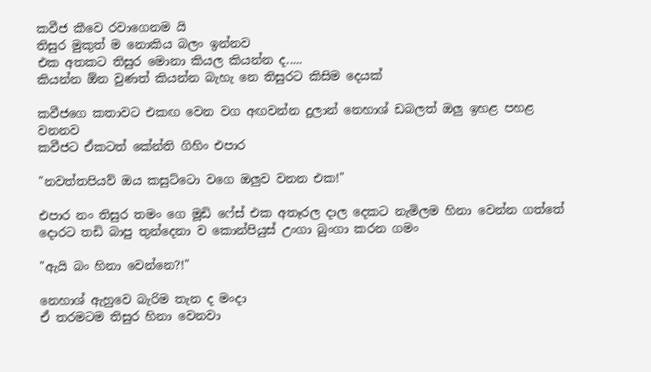කවීජ කීවෙ රවාගෙනම යි
තිසුර මුකුත් ම නොකිය බලං ඉන්නව
එක අතකට තිසුර මොනා කියල කියන්න ද.....
කියන්න ඕන වුණත් කියන්න බැහැ නෙ තිසුරට කිසිම දෙයක්

කවීජගෙ කතාවට එකඟ වෙන වග අඟවන්න දුලාන් නෙහාශ් ඩබලත් ඔලු ඉහළ පහළ වනනව
කවීජට ඒකටත් කේන්ති ගිහිං එපාර

"නවත්තපියව් ඔය කසුට්ටො වගෙ ඔලුව වනන එක!"

එපාර නං තිසුර තමං ගෙ මූඩි ෆේස් එක අතෑරල දාල දෙකට නැමිලම හිනා වෙන්න ගත්තේ දොරට තඩි බාපු තුන්දෙනා ව කොන්පියුස් උංගා බුංගා කරන ගමං

"ඇයි බං හිනා වෙන්නෙ?!"

නෙහාශ් ඇහුවෙ බැරිම තැන ද මංදා
ඒ තරමටම තිසුර හිනා වෙනවා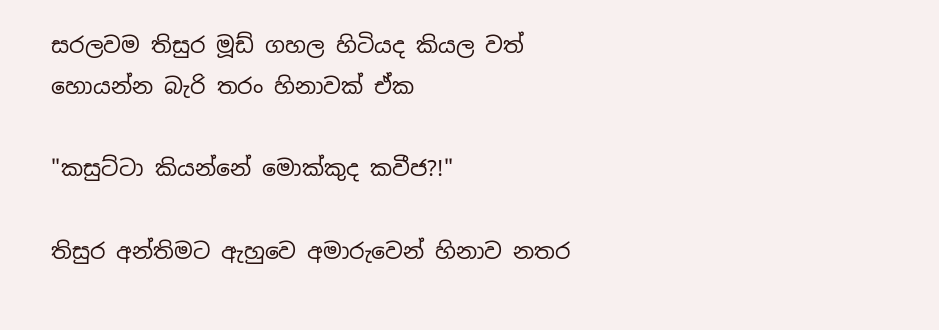සරලවම තිසුර මූඩ් ගහල හිටියද කියල වත් හොයන්න බැරි තරං හිනාවක් ඒක

"කසුට්ටා කියන්නේ මොක්කුද කවීජ?!"

තිසුර අන්තිමට ඇහුවෙ අමාරුවෙන් හිනාව නතර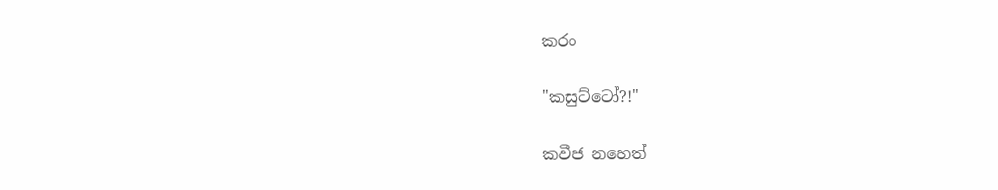කරං

"කසුට්ටෝ?!"

කවීජ නහෙත්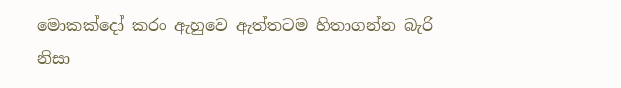මොකක්දෝ කරං ඇහුවෙ ඇත්තටම හිතාගන්න බැරි නිසා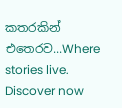කතරකින් එතෙරව...Where stories live. Discover now